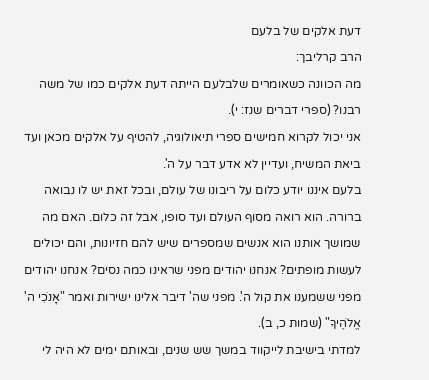דעת אלקים של בלעם
הרב קרליבך:
מה הכוונה כשאומרים שלבלעם הייתה דעת אלקים כמו של משה רבנו? (ספרי דברים שנז: י).
אני יכול לקרוא חמישים ספרי תיאולוגיה, להטיף על אלקים מכאן ועד ביאת המשיח, ועדיין לא אדע דבר על ה'.
בלעם איננו יודע כלום על ריבונו של עולם, ובכל זאת יש לו נבואה ברורה. הוא רואה מסוף העולם ועד סופו, אבל זה כלום. האם מה שמושך אותנו הוא אנשים שמספרים שיש להם חזיונות, והם יכולים לעשות מופתים? אנחנו יהודים מפני שראינו כמה נסים? אנחנו יהודים מפני ששמענו את קול ה'. מפני שה' דיבר אלינו ישירות ואמר "אָנֹכִי ה' אֱלֹהֶיךָ" (שמות כ, ב).
למדתי בישיבת לייקווד במשך שש שנים, ובאותם ימים לא היה לי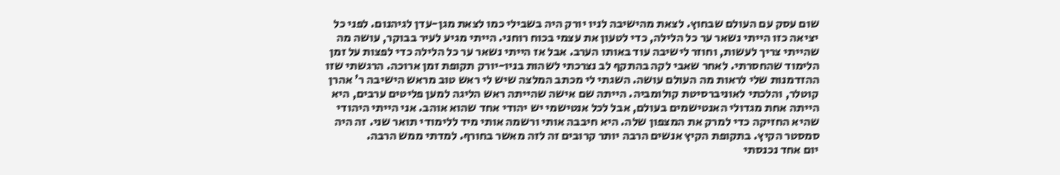שום עסק עם העולם שבחוץ. לצאת מהישיבה לניו יורק היה בשבילי כמו לצאת מגן-עדן לגיהנום. לפני כל יציאה כזו הייתי נשאר ער כל הלילה, כדי לטעון את עצמי בכוח רוחני. הייתי מגיע לעיר בבוקר, עושה מה שהייתי צריך לעשות, וחוזר לישיבה עוד באותו הערב. אבל אז הייתי נשאר ער כל הלילה כדי לפצות על זמן הלימוד שהחסרתי. לאחר שאבי לקה בהתקף לב נצרכתי לשהות בניו-יורק תקופת זמן ארוכה. הרגשתי שזו ההזדמנות שלי לראות מה העולם עושה. השגתי לי מכתב המלצה שיש לי ראש טוב מראש הישיבה ר' אהרן קוטלר, והלכתי לאוניברסיטת קולומביה. הייתה שם אישה שהייתה ראש הליגה למען פליטים ערבים, היא הייתה אחת מגדולי האנטישמים בעולם, אבל לכל אנטישמי יש יהודי אחד שהוא אוהב. אני הייתי היהודי שהיא החזיקה כדי למרק את המצפון שלה. היא חיבבה אותי ורשמה אותי מיד ללימודי תואר שני. זה היה סמסטר הקיץ. בתקופת הקיץ אנשים הרבה יותר קרובים זה לזה מאשר בחורף. למדתי ממש הרבה.
יום אחד נכנסתי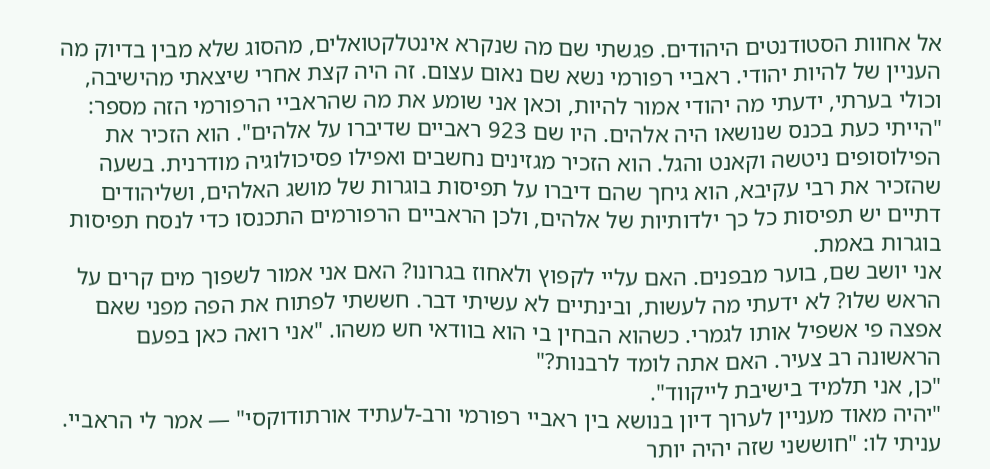אל אחוות הסטודנטים היהודים. פגשתי שם מה שנקרא אינטלקטואלים, מהסוג שלא מבין בדיוק מה העניין של להיות יהודי. ראביי רפורמי נשא שם נאום עצום. זה היה קצת אחרי שיצאתי מהישיבה, וכולי בערתי, ידעתי מה יהודי אמור להיות, וכאן אני שומע את מה שהראביי הרפורמי הזה מספר: "הייתי כעת בכנס שנושאו היה אלהים. היו שם 923 ראביים שדיברו על אלהים". הוא הזכיר את הפילוסופים ניטשה וקאנט והגל. הוא הזכיר מגזינים נחשבים ואפילו פסיכולוגיה מודרנית. בשעה שהזכיר את רבי עקיבא, הוא גיחך שהם דיברו על תפיסות בוגרות של מושג האלהים, ושליהודים דתיים יש תפיסות כל כך ילדותיות של אלהים, ולכן הראביים הרפורמים התכנסו כדי לנסח תפיסות בוגרות באמת.
אני יושב שם, בוער מבפנים. האם עליי לקפוץ ולאחוז בגרונו? האם אני אמור לשפוך מים קרים על הראש שלו? לא ידעתי מה לעשות, ובינתיים לא עשיתי דבר. חששתי לפתוח את הפה מפני שאם אפצה פי אשפיל אותו לגמרי. כשהוא הבחין בי הוא בוודאי חש משהו. "אני רואה כאן בפעם הראשונה רב צעיר. האם אתה לומד לרבנות?"
"כן, אני תלמיד בישיבת לייקווד".
"יהיה מאוד מעניין לערוך דיון בנושא בין ראביי רפורמי ורב-לעתיד אורתודוקסי" — אמר לי הראביי.
עניתי לו: "חוששני שזה יהיה יותר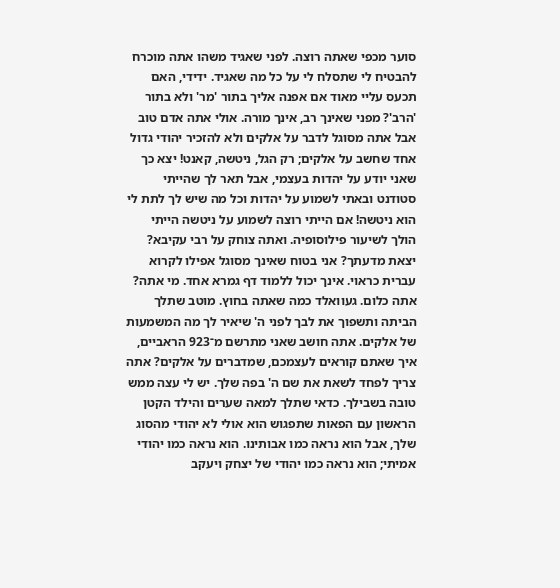סוער מכפי שאתה רוצה. לפני שאגיד משהו אתה מוכרח להבטיח לי שתסלח לי על כל מה שאגיד. ידידי, האם תכעס עליי מאוד אם אפנה אליך בתור 'מר' ולא בתור 'הרב'? מפני שאינך רב, אינך מורה. אולי אתה אדם טוב אבל אתה מסוגל לדבר על אלקים ולא להזכיר יהודי גדול אחד שחשב על אלקים; רק הגל, ניטשה, קאנט! יצא כך שאני יודע על יהדות בעצמי, אבל תאר לך שהייתי סטודנט ובאתי לשמוע על יהדות וכל מה שיש לך לתת לי הוא ניטשה! אם הייתי רוצה לשמוע על ניטשה הייתי הולך לשיעור פילוסופיה. ואתה צוחק על רבי עקיבא? יצאת מדעתך? אני בטוח שאינך מסוגל אפילו לקרוא עברית כראוי. אינך יכול ללמוד דף גמרא אחד. מי אתה? אתה כלום. געוואלד כמה שאתה בחוץ. מוטב שתלך הביתה ותשפוך את לבך לפני ה' שיאיר לך מה המשמעות של אלקים. אתה חושב שאני מתרשם מ־923 הראביים, איך שאתם קוראים לעצמכם, שמדברים על אלקים? אתה צריך לפחד לשאת את שם ה' בפה שלך. יש לי עצה ממש טובה בשבילך. כדאי שתלך למאה שערים והילד הקטן הראשון עם הפאות שתפגוש הוא אולי לא יהודי מהסוג שלך, אבל הוא נראה כמו אבותינו. הוא נראה כמו יהודי אמיתי; הוא נראה כמו יהודי של יצחק ויעקב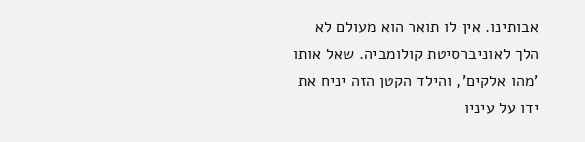אבותינו. אין לו תואר הוא מעולם לא הלך לאוניברסיטת קולומביה. שאל אותו 'מהו אלקים', והילד הקטן הזה יניח את ידו על עיניו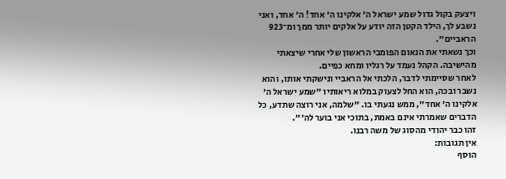ויצעק בקול גדול שמע ישראל ה' אלקינו ה' אחד! ה' אחד, ואני נשבע לך, הילד הקטן הזה יודע על אלקים יותר ממך ומ־923 הראביים".
וכך נשאתי את הנאום הפומבי הראשון שלי אחרי שיצאתי מהישיבה. הקהל נעמד על רגליו ומחא כפיים.
לאחר שסיימתי לדבר, הלכתי אל הראביי ונישקתי אותו, והוא נשבר ובכה, הוא החל לצעוק במלוא ריאותיו "שמע ישראל ה' אלקינו ה' אחד", ממש נגעתי בו. "שלמה, אני רוצה שתדע, כל הדברים שאמרתי אינם באמת, בתוכי אני בוער לה'".
זהו כבר יהודי מהסוג של משה רבנו.
אין תגובות:
הוסף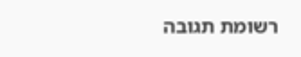רשומת תגובה